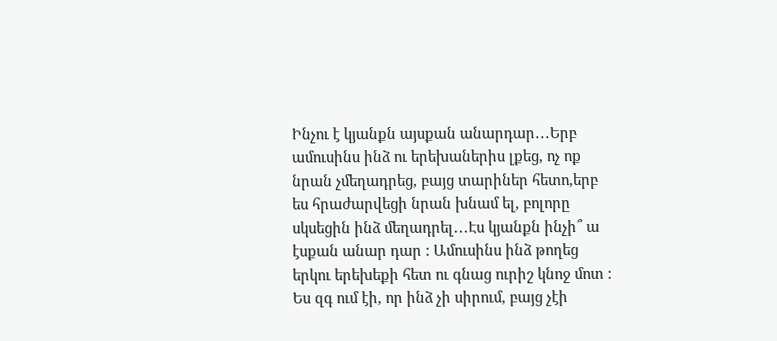Ինչու է կյանքն այսքան անարդար․․․Երբ ամուսինս ինձ ու երեխաներիս լքեց, ոչ ոք նրան չմեղադրեց, բայց տարիներ հետո,երբ ես հրաժարվեցի նրան խնամ ել, բոլորը սկսեցին ինձ մեղադրել․․․Էս կյանքն ինչի՞ ա էսքան անար դար : Ամուսինս ինձ թողեց երկու երեխեքի հետ ու գնաց ուրիշ կնոջ մոտ : Ես զգ ում էի, որ ինձ չի սիրում, բայց չէի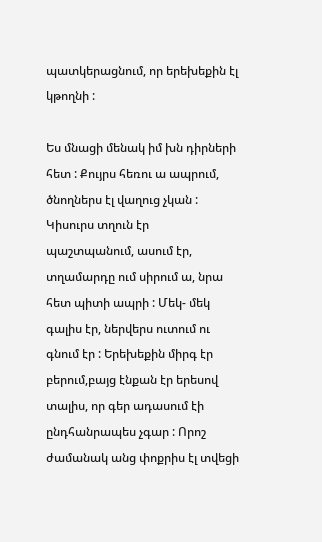պատկերացնում, որ երեխեքին էլ կթողնի :

Ես մնացի մենակ իմ խն դիրների հետ : Քույրս հեռու ա ապրում, ծնողներս էլ վաղուց չկան : Կիսուրս տղուն էր պաշտպանում, ասում էր, տղամարդը ում սիրում ա, նրա հետ պիտի ապրի : Մեկ- մեկ գալիս էր, ներվերս ուտում ու գնում էր : Երեխեքին միրգ էր բերում,բայց էնքան էր երեսով տալիս, որ գեր ադասում էի ընդհանրապես չգար : Որոշ ժամանակ անց փոքրիս էլ տվեցի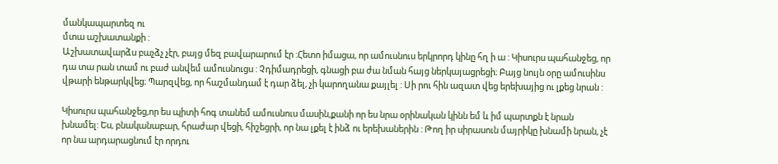մանկապարտեզ ու
մտա աշխատանքի :
Աշխատավարձս բաչձչ չէր, բայց մեզ բավարարում էր :Հետո իմացա, որ ամուսնուս երկրորդ կինը հղ ի ա : Կիսուրս պահանջեց, որ դա տա րան տամ ու բաժ անվեմ ամուսնուցս : Չդիմադրեցի, գնացի բա ժա նման հայց ներկայացրեցի։ Բայց նույն օրը ամուսինս վթարի ենթարկվեց։ Պարզվեց, որ հաշմանդամ է դար ձել, չի կարողանա քայլել : Սի րու հին ազատ վեց երեխայից ու լքեց նրան :

Կիսուրս պահանջեց,որ ես պիտի հոգ տանեմ ամուսնուս մասին,քանի որ ես նրա օրինական կինն եմ և իմ պարտքն է նրան խնամել: Ես, բնականաբար, հրաժար վեցի, հիշեցրի, որ նա լքել է ինձ ու երեխաներին : Թող իր սիրասուն մայրիկը խնամի նրան, չէ որ նա արդարացնում էր որդու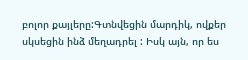բոլոր քայլերը:Գտնվեցին մարդիկ, ովքեր սկսեցին ինձ մեղադրել : Իսկ այն, որ ես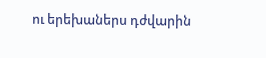ու երեխաներս դժվարին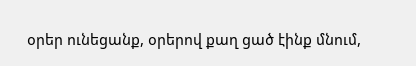օրեր ունեցանք, օրերով քաղ ցած էինք մնում,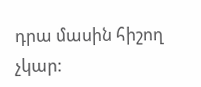դրա մասին հիշող չկար: